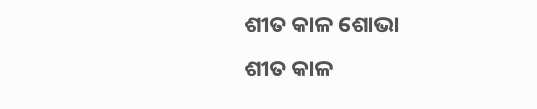ଶୀତ କାଳ ଶୋଭା
ଶୀତ କାଳ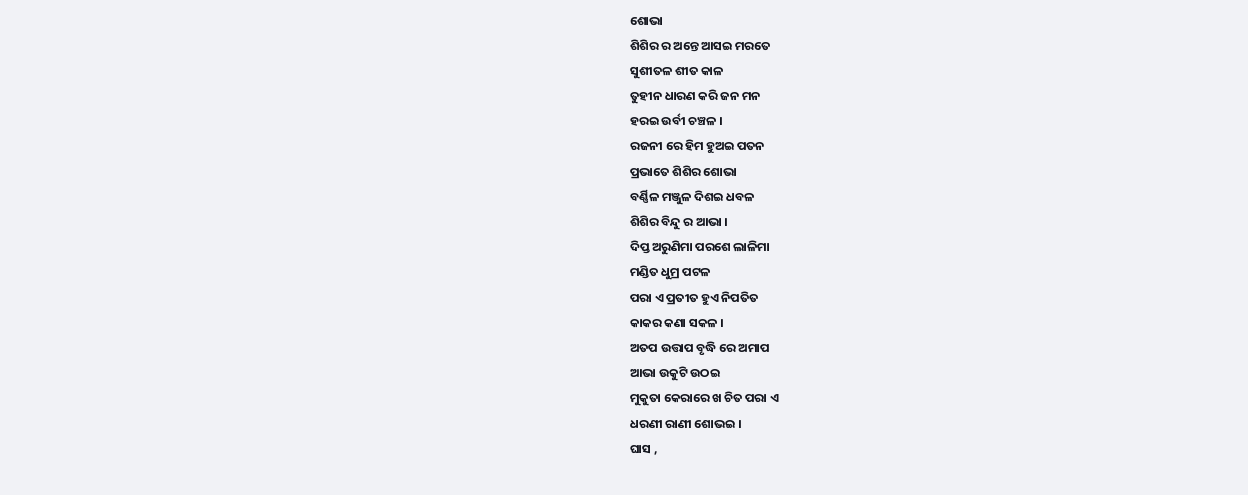ଶୋଭା
ଶିଶିର ର ଅନ୍ତେ ଆସଇ ମରତେ
ସୁଶୀତଳ ଶୀତ କାଳ
ତୁହୀନ ଧାରଣ କରି ଜନ ମନ
ହରଇ ଉର୍ବୀ ଚଞ୍ଚଳ ।
ରଜନୀ ରେ ହିମ ହୁଅଇ ପତନ
ପ୍ରଭାତେ ଶିଶିର ଶୋଭା
ବର୍ଣ୍ଣିଳ ମଞ୍ଜୁଳ ଦିଶଇ ଧବଳ
ଶିଶିର ବିନ୍ଦୁ ର ଆଭା ।
ଦିପ୍ତ ଅରୁଣିମା ପରଶେ ଲାଳିମା
ମଣ୍ଡିତ ଧୁମ୍ର ପଟଳ
ପରା ଏ ପ୍ରତୀତ ହୁଏ ନିପତିତ
କାକର କଣା ସକଳ ।
ଅତପ ଉତ୍ତାପ ବୃଦ୍ଧି ରେ ଅମାପ
ଆଭା ଉକୁଟି ଉଠଇ
ମୁକୁତା କେରାରେ ଖ ଚିତ ପରା ଏ
ଧରଣୀ ରାଣୀ ଶୋଭଇ ।
ଘାସ ,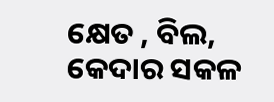କ୍ଷେତ , ବିଲ, କେଦାର ସକଳ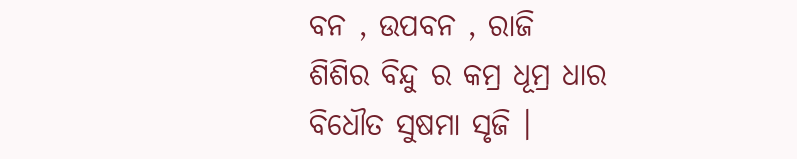ବନ , ଉପବନ , ରାଜି
ଶିଶିର ବିନ୍ଦୁ ର କମ୍ର ଧୂମ୍ର ଧାର
ବିଧୌତ ସୁଷମା ସୃଜି ।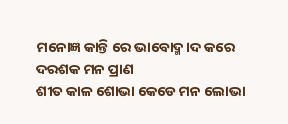ମନୋଜ୍ଞ କାନ୍ତି ରେ ଭାବୋଦ୍ମ।ଦ କରେ
ଦରଶକ ମନ ପ୍ରାଣ
ଶୀତ କାଳ ଶୋଭା କେଡେ ମନ ଲୋଭା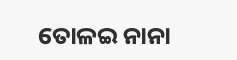ତୋଳଇ ନାନା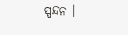ସ୍ପନ୍ଦନ ।